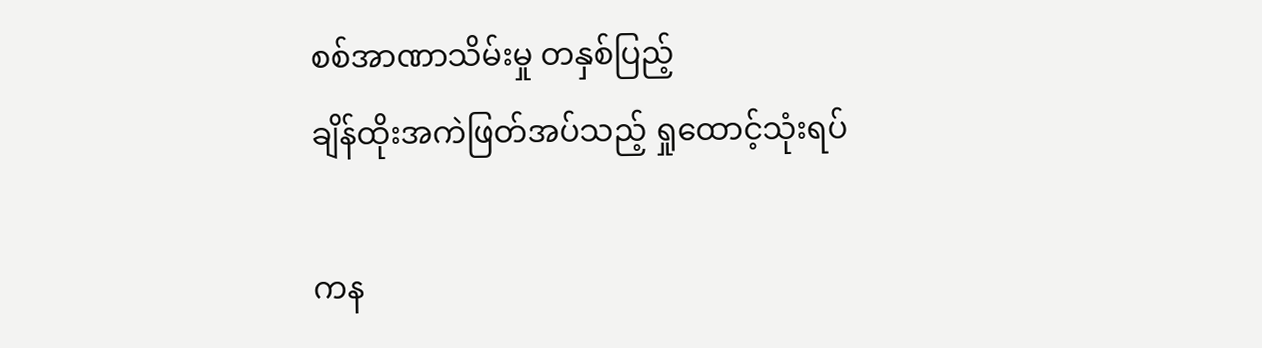စစ်အာဏာသိမ်းမှု တနှစ်ပြည့်
ချိန်ထိုးအကဲဖြတ်အပ်သည့် ရှုထောင့်သုံးရပ်

ကန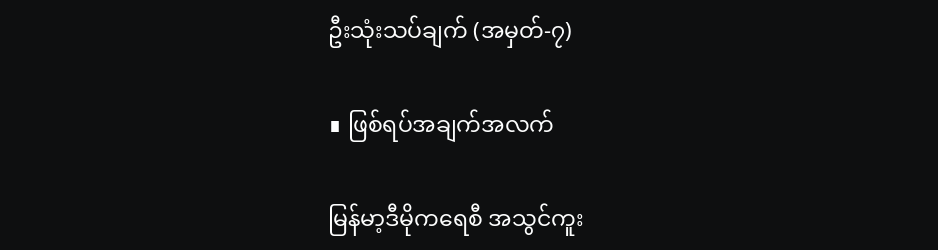ဦးသုံးသပ်ချက် (အမှတ်-၇)

∎ ဖြစ်ရပ်အချက်အလက်

မြန်မာ့ဒီမိုကရေစီ အသွင်ကူး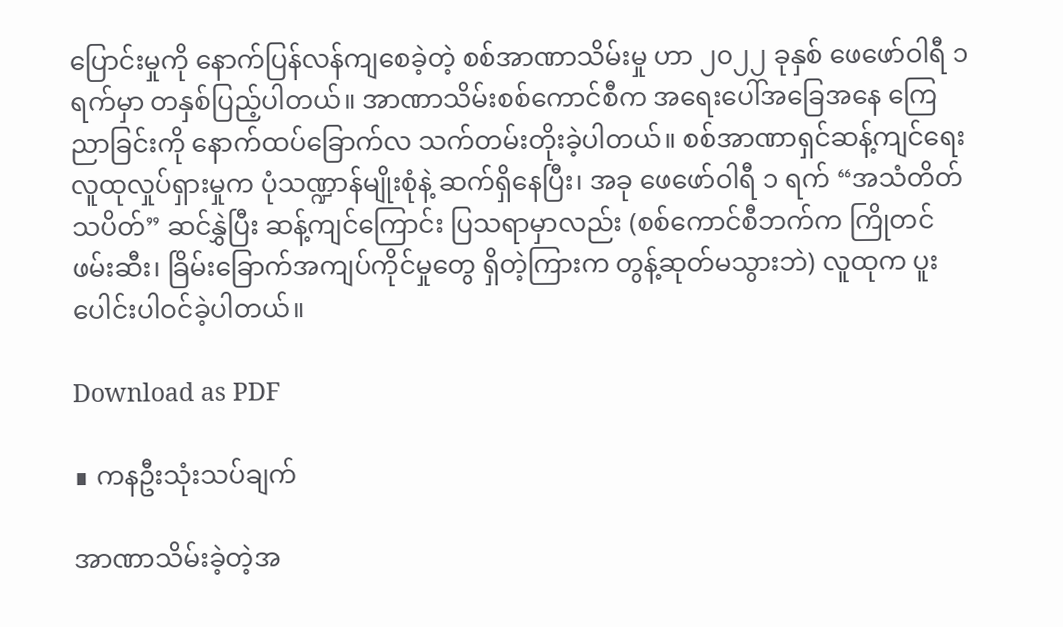ပြောင်းမှုကို နောက်ပြန်လန်ကျစေခဲ့တဲ့ စစ်အာဏာသိမ်းမှု ဟာ ၂၀၂၂ ခုနှစ် ဖေဖော်ဝါရီ ၁ ရက်မှာ တနှစ်ပြည့်ပါတယ်။ အာဏာသိမ်းစစ်ကောင်စီက အရေးပေါ်အခြေအနေ ကြေညာခြင်းကို နောက်ထပ်ခြောက်လ သက်တမ်းတိုးခဲ့ပါတယ်။ စစ်အာဏာရှင်ဆန့်ကျင်ရေး လူထုလှုပ်ရှားမှုက ပုံသဏ္ဍာန်မျိုးစုံနဲ့ ဆက်ရှိနေပြီး၊ အခု ဖေဖော်ဝါရီ ၁ ရက် “အသံတိတ်သပိတ်” ဆင်နွှဲပြီး ဆန့်ကျင်ကြောင်း ပြသရာမှာလည်း (စစ်ကောင်စီဘက်က ကြိုတင်ဖမ်းဆီး၊ ခြိမ်းခြောက်အကျပ်ကိုင်မှုတွေ ရှိတဲ့ကြားက တွန့်ဆုတ်မသွားဘဲ) လူထုက ပူးပေါင်းပါဝင်ခဲ့ပါတယ်။

Download as PDF

∎ ကနဦးသုံးသပ်ချက်

အာဏာသိမ်းခဲ့တဲ့အ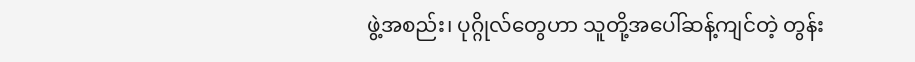ဖွဲ့အစည်း၊ ပုဂ္ဂိုလ်တွေဟာ သူတို့အပေါ်ဆန့်ကျင်တဲ့ တွန်း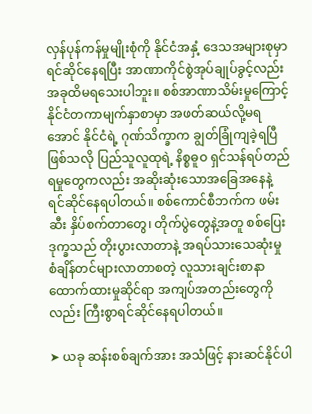လှန်ပုန်ကန်မှုမျိုးစုံကို နိုင်ငံအနှံ့ ဒေသအများစုမှာ ရင်ဆိုင်နေရပြီး အာဏာကိုင်စွဲအုပ်ချုပ်ခွင့်လည်း အခုထိမရသေးပါဘူး။ စစ်အာဏာသိမ်းမှုကြောင့် နိုင်ငံတကာမျက်နှာစာမှာ အဖတ်ဆယ်လို့မရအောင် နိုင်ငံရဲ့ ဂုဏ်သိက္ခာက ချွတ်ခြုံကျခဲ့ရပြီဖြစ်သလို ပြည်သူလူထုရဲ့ နိစ္စဓူဝ ရှင်သန်ရပ်တည်ရမှုတွေကလည်း အဆိုးဆုံးသောအခြေအနေနဲ့ ရင်ဆိုင်နေရပါတယ်။ စစ်ကောင်စီဘက်က ဖမ်းဆီး နှိပ်စက်တာတွေ၊ တိုက်ပွဲတွေနဲ့အတူ စစ်ပြေးဒုက္ခသည် တိုးပွားလာတာနဲ့ အရပ်သားသေဆုံးမှု စံချိန်တင်များလာတာစတဲ့ လူသားချင်းစာနာ ထောက်ထားမှုဆိုင်ရာ အကျပ်အတည်းတွေကိုလည်း ကြီးစွာရင်ဆိုင်နေရပါတယ်။

➤ ယခု ဆန်းစစ်ချက်အား အသံဖြင့် နားဆင်နိုင်ပါ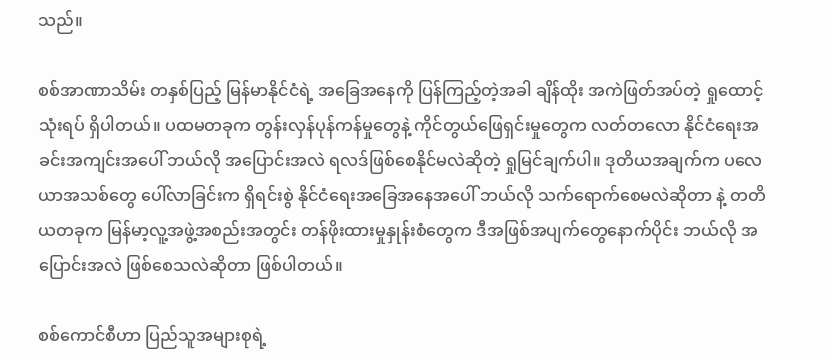သည်။

စစ်အာဏာသိမ်း တနှစ်ပြည့် မြန်မာနိုင်ငံရဲ့ အခြေအနေကို ပြန်ကြည့်တဲ့အခါ ချိန်ထိုး အကဲဖြတ်အပ်တဲ့ ရှုထောင့်သုံးရပ် ရှိပါတယ်။ ပထမတခုက တွန်းလှန်ပုန်ကန်မှုတွေနဲ့ ကိုင်တွယ်ဖြေရှင်းမှုတွေက လတ်တလော နိုင်ငံရေးအခင်းအကျင်းအပေါ် ဘယ်လို အပြောင်းအလဲ ရလဒ်ဖြစ်စေနိုင်မလဲဆိုတဲ့ ရှုမြင်ချက်ပါ။ ဒုတိယအချက်က ပလေယာအသစ်တွေ ပေါ်လာခြင်းက ရှိရင်းစွဲ နိုင်ငံရေးအခြေအနေအပေါ် ဘယ်လို သက်ရောက်စေမလဲဆိုတာ နဲ့ တတိယတခုက မြန်မာ့လူ့အဖွဲ့အစည်းအတွင်း တန်ဖိုးထားမှုနှုန်းစံတွေက ဒီအဖြစ်အပျက်တွေနောက်ပိုင်း ဘယ်လို အပြောင်းအလဲ ဖြစ်စေသလဲဆိုတာ ဖြစ်ပါတယ်။

စစ်ကောင်စီဟာ ပြည်သူအများစုရဲ့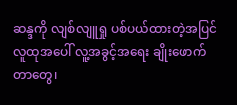ဆန္ဒကို လျစ်လျူရှု ပစ်ပယ်ထားတဲ့အပြင် လူထုအပေါ် လူ့အခွင့်အရေး ချိုးဖောက်တာတွေ၊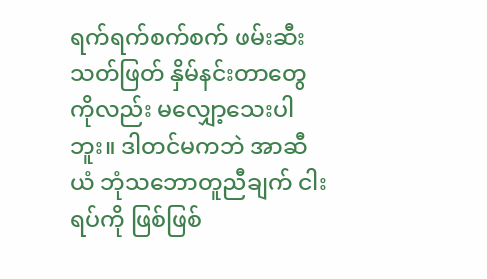ရက်ရက်စက်စက် ဖမ်းဆီးသတ်ဖြတ် နှိမ်နင်းတာတွေကိုလည်း မလျှော့သေးပါဘူး။ ဒါတင်မကဘဲ အာဆီယံ ဘုံသဘောတူညီချက် ငါးရပ်ကို ဖြစ်ဖြစ်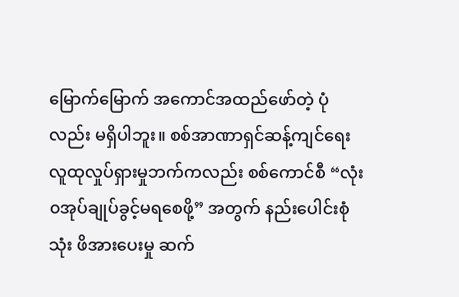မြောက်မြောက် အကောင်အထည်ဖော်တဲ့ ပုံလည်း မရှိပါဘူး။ စစ်အာဏာရှင်ဆန့်ကျင်ရေး လူထုလှုပ်ရှားမှုဘက်ကလည်း စစ်ကောင်စီ “လုံး၀အုပ်ချုပ်ခွင့်မရစေဖို့” အတွက် နည်းပေါင်းစုံသုံး ဖိအားပေးမှု ဆက်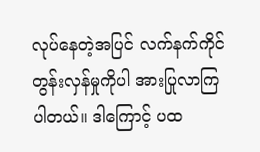လုပ်နေတဲ့အပြင် လက်နက်ကိုင်တွန်းလှန်မှုကိုပါ အားပြုလာကြပါတယ်။ ဒါကြောင့် ပထ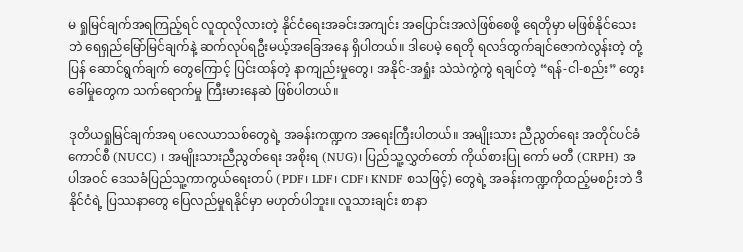မ ရှုမြင်ချက်အရကြည့်ရင် လူထုလိုလားတဲ့ နိုင်ငံရေးအခင်းအကျင်း အပြောင်းအလဲဖြစ်စေဖို့ ရေတိုမှာ မဖြစ်နိုင်သေးဘဲ ရေရှည်မြော်မြင်ချက်နဲ့ ဆက်လုပ်ရဦးမယ့်အခြေအနေ ရှိပါတယ်။ ဒါပေမဲ့ ရေတို ရလဒ်ထွက်ချင်ဇောကဲလွန်းတဲ့ တုံ့ပြန် ဆောင်ရွက်ချက် တွေကြောင့် ပြင်းထန်တဲ့ နာကျည်းမှုတွေ၊ အနိုင်-အရှုံး သဲသဲကွဲကွဲ ရချင်တဲ့ “ရန်-ငါ-စည်း” တွေးခေါ်မှုတွေက သက်ရောက်မှု ကြီးမားနေဆဲ ဖြစ်ပါတယ်။

ဒုတိယရှုမြင်ချက်အရ ပလေယာသစ်တွေရဲ့ အခန်းကဏ္ဍက အရေးကြီးပါတယ်။ အမျိုးသား ညီညွတ်ရေး အတိုင်ပင်ခံကောင်စီ (NUCC) ၊ အမျိုးသားညီညွတ်ရေး အစိုးရ (NUG)၊ ပြည်သူ့လွှတ်တော် ကိုယ်စားပြု ကော် မတီ (CRPH) အပါအဝင် ဒေသခံပြည်သူ့ကာကွယ်ရေးတပ် (PDF၊ LDF၊ CDF၊ KNDF စသဖြင့်) တွေရဲ့ အခန်းကဏ္ဍကိုထည့်မစဉ်းဘဲ ဒီနိုင်ငံရဲ့ ပြဿနာတွေ ပြေလည်မှုရနိုင်မှာ မဟုတ်ပါဘူး။ လူသားချင်း စာနာ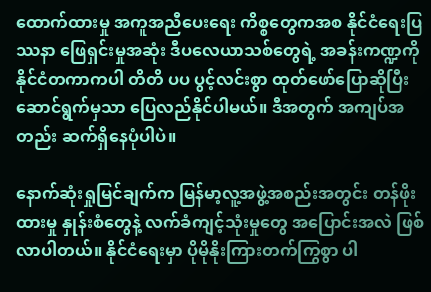ထောက်ထားမှု အကူအညီပေးရေး ကိစ္စတွေကအစ နိုင်ငံရေးပြဿနာ ဖြေရှင်းမှုအဆုံး ဒီပလေယာသစ်တွေရဲ့ အခန်းကဏ္ဍကို နိုင်ငံတကာကပါ တိတိ ပပ ပွင့်လင်းစွာ ထုတ်ဖော်ပြောဆိုပြီး ဆောင်ရွက်မှသာ ပြေလည်နိုင်ပါမယ်။ ဒီအတွက် အကျပ်အတည်း ဆက်ရှိနေပုံပါပဲ။

နောက်ဆုံးရှုမြင်ချက်က မြန်မာ့လူ့အဖွဲ့အစည်းအတွင်း တန်ဖိုးထားမှု နှုန်းစံတွေနဲ့ လက်ခံကျင့်သုံးမှုတွေ အပြောင်းအလဲ ဖြစ်လာပါတယ်။ နိုင်ငံရေးမှာ ပိုမိုနိုးကြားတက်ကြွစွာ ပါ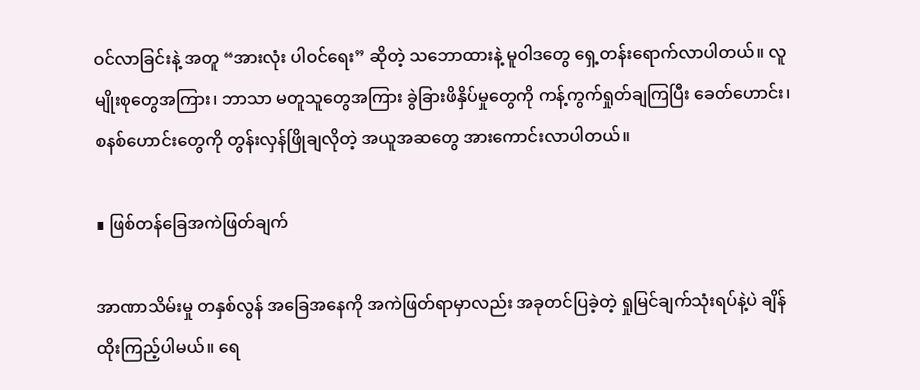ဝင်လာခြင်းနဲ့ အတူ “အားလုံး ပါဝင်ရေး” ဆိုတဲ့ သဘောထားနဲ့ မူဝါဒတွေ ရှေ့တန်းရောက်လာပါတယ်။ လူမျိုးစုတွေအကြား၊ ဘာသာ မတူသူတွေအကြား ခွဲခြားဖိနှိပ်မှုတွေကို ကန့်ကွက်ရှုတ်ချကြပြီး ခေတ်ဟောင်း၊ စနစ်ဟောင်းတွေကို တွန်းလှန်ဖြိုချလိုတဲ့ အယူအဆတွေ အားကောင်းလာပါတယ်။

∎ ဖြစ်တန်ခြေအကဲဖြတ်ချက်

အာဏာသိမ်းမှု တနှစ်လွန် အခြေအနေကို အကဲဖြတ်ရာမှာလည်း အခုတင်ပြခဲ့တဲ့ ရှုမြင်ချက်သုံးရပ်နဲ့ပဲ ချိန်ထိုးကြည့်ပါမယ်။ ရေ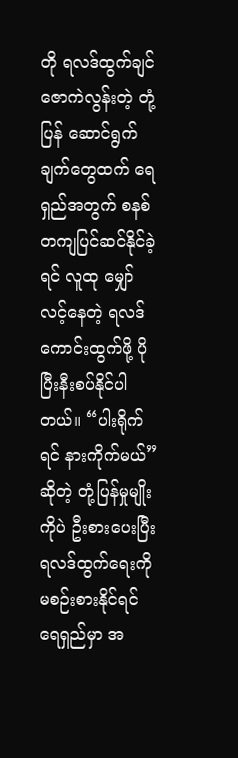တို ရလဒ်ထွက်ချင်ဇောကဲလွန်းတဲ့ တုံ့ပြန် ဆောင်ရွက်ချက်တွေထက် ရေရှည်အတွက် စနစ်တကျပြင်ဆင်နိုင်ခဲ့ရင် လူထု မျှော်လင့်နေတဲ့ ရလဒ်ကောင်းထွက်ဖို့ ပိုပြီးနီးစပ်နိုင်ပါတယ်။ “ပါးရိုက်ရင် နားကိုက်မယ်” ဆိုတဲ့ တုံ့ပြန်မှုမျိုးကိုပဲ ဦးစားပေးပြီး ရလဒ်ထွက်ရေးကို မစဉ်းစားနိုင်ရင် ရေရှည်မှာ အ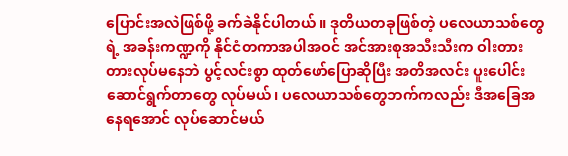ပြောင်းအလဲဖြစ်ဖို့ ခက်ခဲနိုင်ပါတယ်။ ဒုတိယတခုဖြစ်တဲ့ ပလေယာသစ်တွေရဲ့ အခန်းကဏ္ဍကို နိုင်ငံတကာအပါအဝင် အင်အားစုအသီးသီးက ဝါးတားတားလုပ်မနေဘဲ ပွင့်လင်းစွာ ထုတ်ဖော်ပြောဆိုပြီး အတိအလင်း ပူးပေါင်းဆောင်ရွက်တာတွေ လုပ်မယ်၊ ပလေယာသစ်တွေဘက်ကလည်း ဒီအခြေအနေရအောင် လုပ်ဆောင်မယ်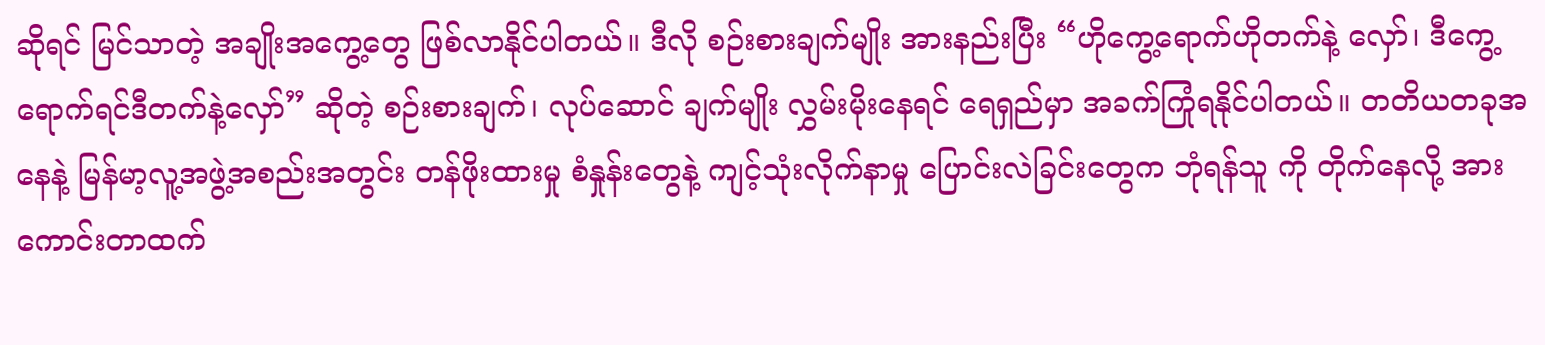ဆိုရင် မြင်သာတဲ့ အချိုးအကွေ့တွေ ဖြစ်လာနိုင်ပါတယ်။ ဒီလို စဉ်းစားချက်မျိုး အားနည်းပြီး “ဟိုကွေ့ရောက်ဟိုတက်နဲ့ လှော်၊ ဒီကွေ့ရောက်ရင်ဒီတက်နဲ့လှော်” ဆိုတဲ့ စဉ်းစားချက်၊ လုပ်ဆောင် ချက်မျိုး လွှမ်းမိုးနေရင် ရေရှည်မှာ အခက်ကြုံရနိုင်ပါတယ်။ တတိယတခုအနေနဲ့ မြန်မာ့လူ့အဖွဲ့အစည်းအတွင်း တန်ဖိုးထားမှု စံနှုန်းတွေနဲ့ ကျင့်သုံးလိုက်နာမှု ပြောင်းလဲခြင်းတွေက ဘုံရန်သူ ကို တိုက်နေလို့ အားကောင်းတာထက်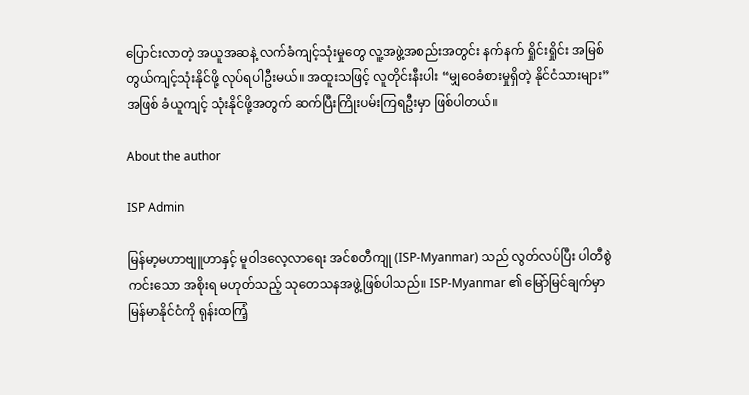ပြောင်းလာတဲ့ အယူအဆနဲ့ လက်ခံကျင့်သုံးမှုတွေ လူ့အဖွဲ့အစည်းအတွင်း နက်နက် ရှိုင်းရှိုင်း အမြစ်တွယ်ကျင့်သုံးနိုင်ဖို့ လုပ်ရပါဦးမယ်။ အထူးသဖြင့် လူတိုင်းနီးပါး “မျှဝေခံစားမှုရှိတဲ့ နိုင်ငံသားများ”အဖြစ် ခံယူကျင့် သုံးနိုင်ဖို့အတွက် ဆက်ပြီးကြိုးပမ်းကြရဦးမှာ ဖြစ်ပါတယ်။

About the author

ISP Admin

မြန်မာ့မဟာဗျူဟာနှင့် မူဝါဒလေ့လာရေး အင်စတီကျု (ISP-Myanmar) သည် လွတ်လပ်ပြီး ပါတီစွဲကင်းသော အစိုးရ မဟုတ်သည့် သုတေသနအဖွဲ့ဖြစ်ပါသည်။ ISP-Myanmar ၏ မြော်မြင်ချက်မှာ မြန်မာနိုင်ငံကို ရုန်းထကြံ့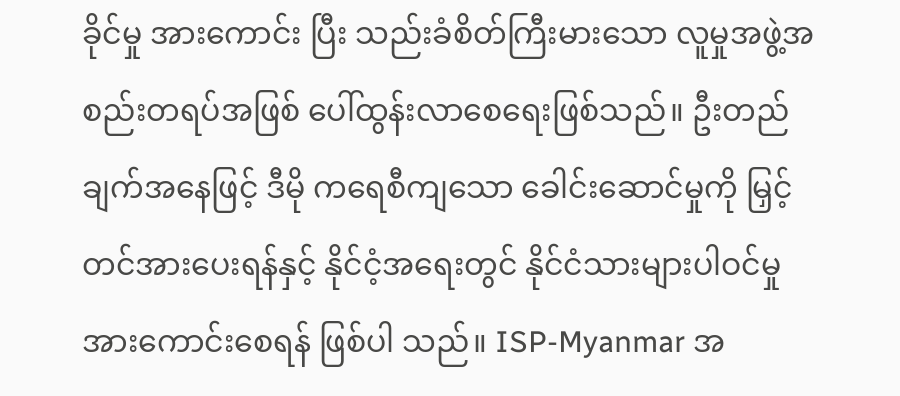ခိုင်မှု အားကောင်း ပြီး သည်းခံစိတ်ကြီးမားသော လူမှုအဖွဲ့အစည်းတရပ်အဖြစ် ပေါ်ထွန်းလာစေရေးဖြစ်သည်။ ဦးတည်ချက်အနေဖြင့် ဒီမို ကရေစီကျသော ခေါင်းဆောင်မှုကို မြှင့်တင်အားပေးရန်နှင့် နိုင်ငံ့အရေးတွင် နိုင်ငံသားများပါဝင်မှု အားကောင်းစေရန် ဖြစ်ပါ သည်။ ISP-Myanmar အ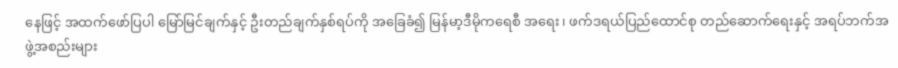နေဖြင့် အထက်ဖော်ပြပါ မြော်မြင်ချက်နှင့် ဦးတည်ချက်နှစ်ရပ်ကို အခြေခံ၍ မြန်မာ့ဒီမိုကရေစီ အရေး၊ ဖက်ဒရယ်ပြည်ထောင်စု တည်ဆောက်ရေးနှင့် အရပ်ဘက်အဖွဲ့အစည်းများ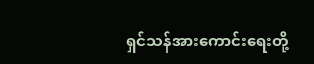ရှင်သန်အားကောင်းရေးတို့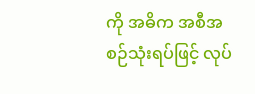ကို အဓိက အစီအစဉ်သုံးရပ်ဖြင့် လုပ်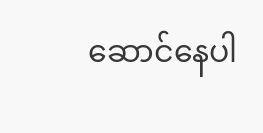ဆောင်နေပါ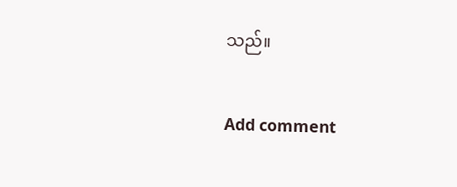သည်။

Add comment